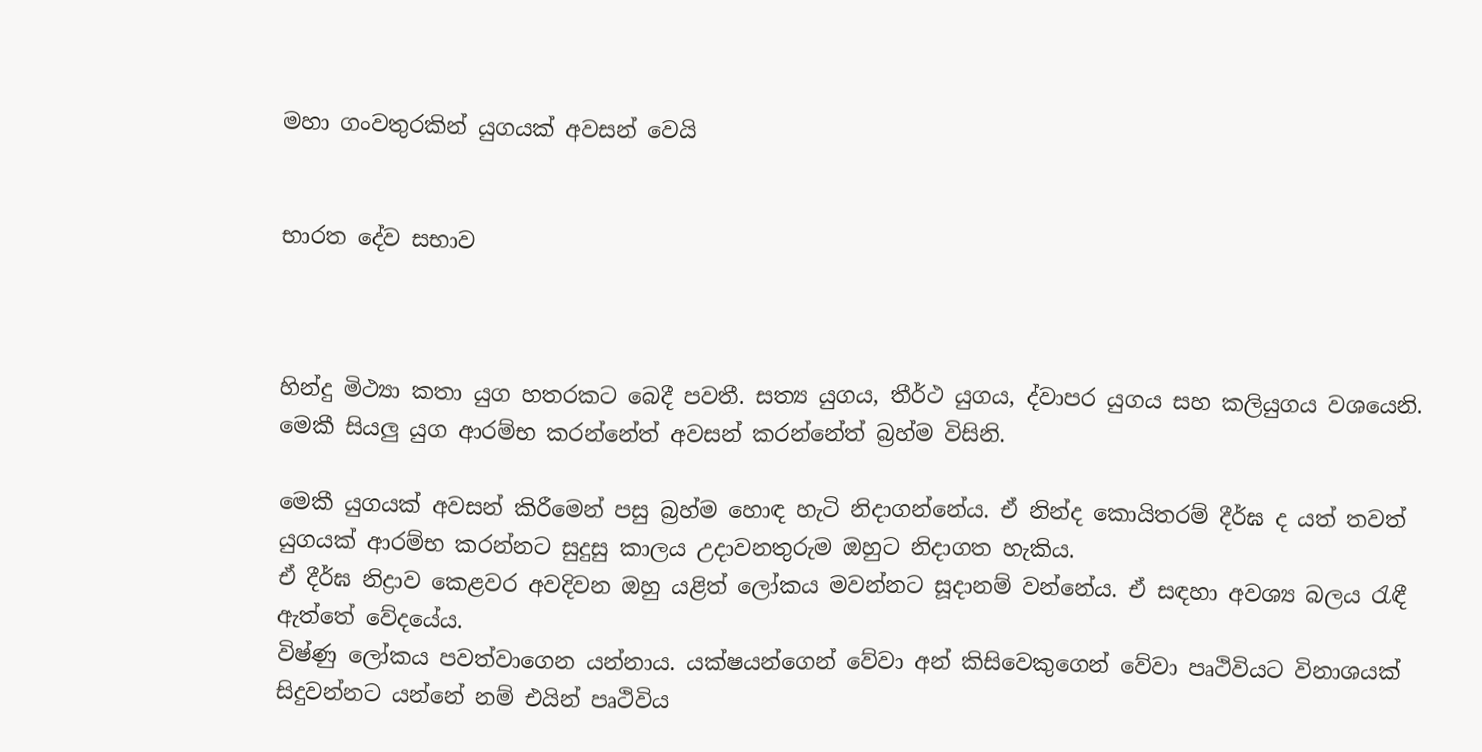මහා ගංවතුරකින් යුගයක් අවසන් වෙයි


භාරත දේව සභාව



හින්දු මිථ්‍යා කතා යුග හතරකට බෙදී පවතී. සත්‍ය යුගය, තීර්ථ යුගය, ද්වාපර යුගය සහ කලියුගය වශයෙනි. මෙකී සියලු යුග ආරම්භ කරන්නේත් අවසන් කරන්නේත් බ්‍රහ්ම විසිනි.

මෙකී යුගයක් අවසන් කිරීමෙන් පසු බ්‍රහ්ම හොඳ හැටි නිදාගන්නේය. ඒ නින්ද කොයිතරම් දීර්ඝ ද යත් තවත් යුගයක් ආරම්භ කරන්නට සුදුසු කාලය උදාවනතුරුම ඔහුට නිද‌ාගත හැකිය.
ඒ දීර්ඝ නිද්‍ර‌ාව කෙළවර අවදිවන ඔහු යළිත් ලෝකය මවන්නට සූදානම් වන්නේය. ඒ සඳහා අවශ්‍ය බලය රැඳී ඇත්තේ වේදයේය.
විෂ්ණු ලෝකය පවත්වාගෙන යන්නාය. යක්ෂයන්ගෙන් වේවා අන් කිසිවෙකුගෙන් වේවා පෘථිවියට විනාශයක් සිදුවන්නට යන්නේ නම් එයින් පෘථිවිය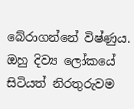බේරාගන්නේ විෂ්ණුය. ඔහු දිව්‍ය ලෝකයේ සිටියත් නිරතුරුවම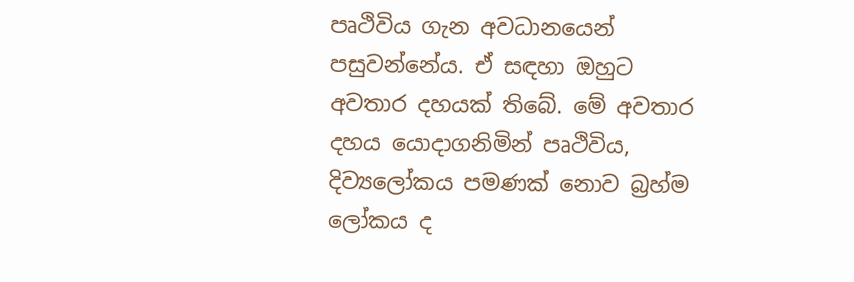පෘථිවිය ගැන අවධානයෙන් පසුවන්නේය. ඒ සඳහා ඔහුට අවතාර දහයක් තිබේ. මේ අවතාර දහය යොදාගනිමින් පෘථිවිය, දිව්‍යලෝකය පමණක් නොව බ්‍රහ්ම ලෝකය ද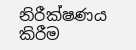නිරීක්ෂණය කිරීම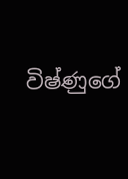විෂ්ණුගේ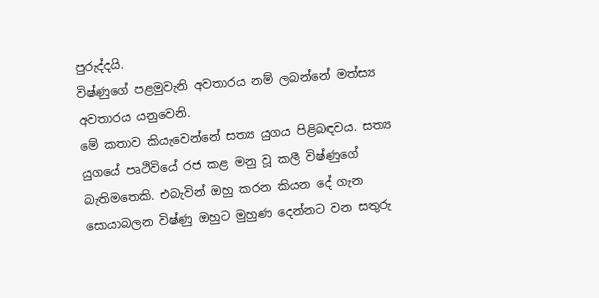පුරුද්දයි.
විෂ්ණුගේ පළමුවැනි අවතාරය නම් ලබන්නේ මත්ස්‍ය අවතාරය යනුවෙනි.
මේ කතාව කියැවෙන්නේ සත්‍ය යුගය පිළිබඳවය. සත්‍ය යුගයේ පෘථිවියේ රජ කළ මනු වූ කලී විෂ්ණුගේ බැතිමතෙකි. එබැවින් ඔහු කරන කියන දේ ගැන සොයාබලන විෂ්ණු ඔහුට මුහුණ දෙන්නට වන සතුරු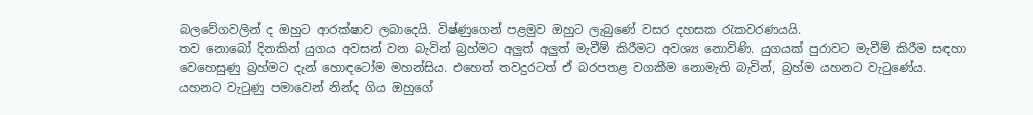බලවේගවලින් ද ඔහුට ආරක්ෂාව ලබාදෙයි. විෂ්ණුගෙන් පළමුව ඔහුට ලැබුණේ වසර දහසක රැකවරණයයි.
තව නොබෝ දිනකින් යුගය අවසන් වන බැවින් බ්‍රහ්මට අලුත් අලුත් මැවීම් කිරීමට අවශ්‍ය නොවිණි. යුගයක් පුරාවට මැවීම් කිරීම සඳහා වෙහෙසුණු බ්‍රහ්මට දැන් හොඳටෝම මහන්සිය. එහෙත් තවදුරටත් ඒ බරපතළ වගකීම නොමැති බැවින්, බ්‍රහ්ම යහනට වැටුණේය.
යහනට වැටුණු පමාවෙන් නින්ද ගිය ඔහුගේ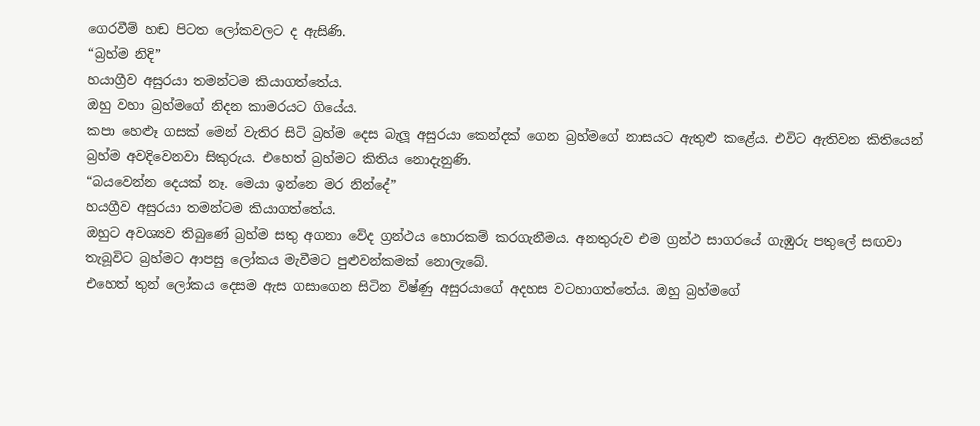ගෙරවීම් හඬ පිටත ලෝකවලට ද ඇසිණි.
“බ්‍රහ්ම නිදි”
හයාග්‍රීව අසුරයා තමන්ටම කියාගත්තේය.
ඔහු වහා බ්‍රහ්මගේ නිදන කාමරයට ගියේය.
කපා හෙළුෑ ගසක් මෙන් වැතිර සිටි බ්‍රහ්ම දෙස බැලූ අසුරයා කෙන්දක් ගෙන බ්‍රහ්මගේ නාසයට ඇතුළු කළේය. එවිට ඇතිවන කිතියෙන් බ්‍රහ්ම අවදිවෙනවා සිකුරුය. එහෙත් බ්‍රහ්මට කිතිය නොදැනුණි.
“බයවෙන්න දෙයක් නෑ. මෙයා ඉන්නෙ මර නින්දේ”
හයග්‍රීව අසුරයා තමන්ටම කියාගත්තේය.
ඔහුට අවශ්‍යව තිබුණේ බ්‍රහ්ම සතු අගනා වේද ග්‍රන්ථය හොරකම් කරගැනීමය. අනතුරුව එම ග්‍රන්ථ සාගරයේ ගැඹුරු පතුලේ සඟවා තැබූවිට බ්‍රහ්මට ආපසු ලෝකය මැවීමට පුළුවන්කමක් නොලැබේ.
එහෙත් තුන් ලෝකය දෙසම ඇස ගසාගෙන සිටින විෂ්ණු අසුරයාගේ අදහස වටහාගත්තේය. ඔහු බ්‍රහ්මගේ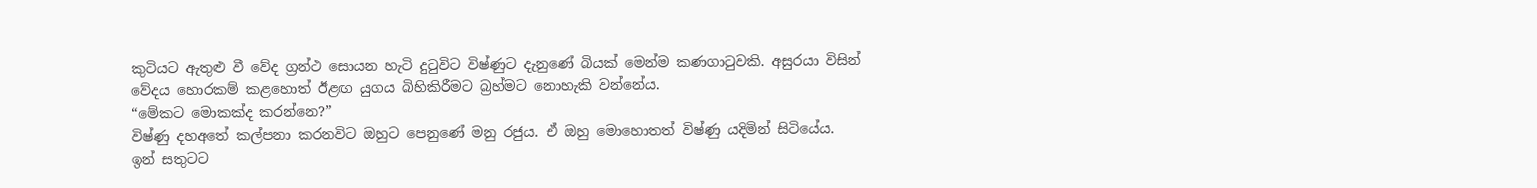කුටියට ඇතුළු වී වේද ග්‍රන්ථ සොයන හැටි දුටුවිට විෂ්ණුට දැනුණේ බියක් මෙන්ම කණගාටුවකි. අසුරයා විසින් වේදය හොරකම් කළහොත් ඊළඟ යුගය බිහිකිරීමට බ්‍රහ්මට නොහැකි වන්නේය.
“මේකට මොකක්ද කරන්නෙ?”
විෂ්ණු දහඅතේ කල්පනා කරනවිට ඔහුට පෙනුණේ මනු රජුය. ඒ ඔහු මොහොතත් විෂ්ණු යදිමින් සිටියේය.
ඉන් සතුටට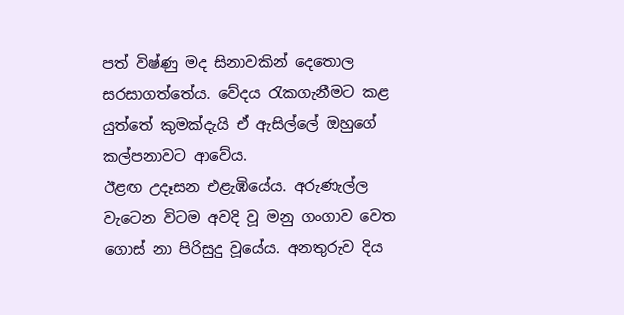පත් විෂ්ණු මද සිනාවකින් දෙතොල සරසාගත්තේය. වේදය රැකගැනීමට කළ යුත්තේ කුමක්දැයි ඒ ඇසිල්ලේ ඔහුගේ කල්පනාවට ආවේය.
ඊළඟ උදෑසන එළැඹියේය. අරුණැල්ල වැටෙන විටම අවදි වූ මනු ගංගාව වෙත ගොස් නා පිරිසුදු වූයේය. අනතුරුව දිය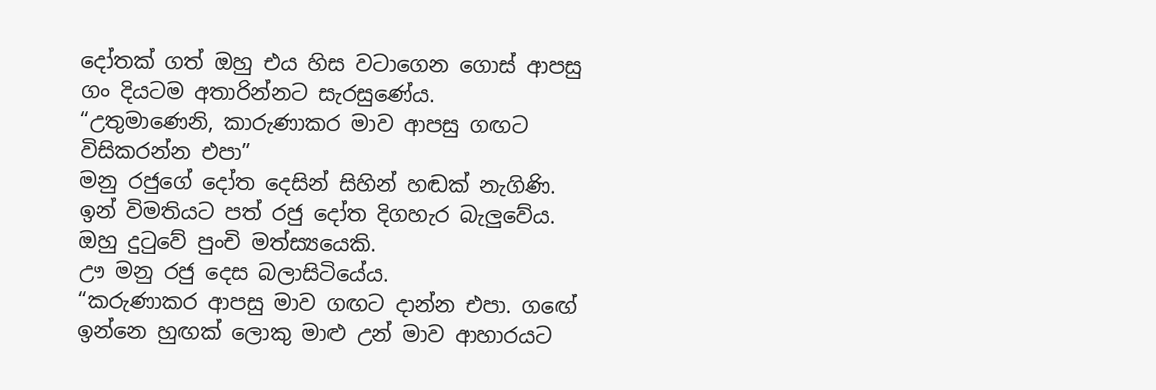දෝතක් ගත් ඔහු එය හිස වටාගෙන ගොස් ආපසු ගං දියටම අතාරින්නට සැරසුණේය.
“උතුමාණෙනි, කාරුණාකර මාව ආපසු ගඟට විසිකරන්න එපා”
මනු රජුගේ දෝත දෙසින් සිහින් හඬක් නැගිණි.
ඉන් විමතියට පත් රජු දෝත දිගහැර බැලුවේය. ඔහු දුටුවේ පුංචි මත්ස්‍යයෙකි.
ඌ මනු රජු දෙස බලාසිටියේය.
“කරුණාකර ආපසු මාව ගඟට දාන්න එපා. ගඟේ ඉන්නෙ හුඟක් ලොකු මාළු උන් මාව ආහාරයට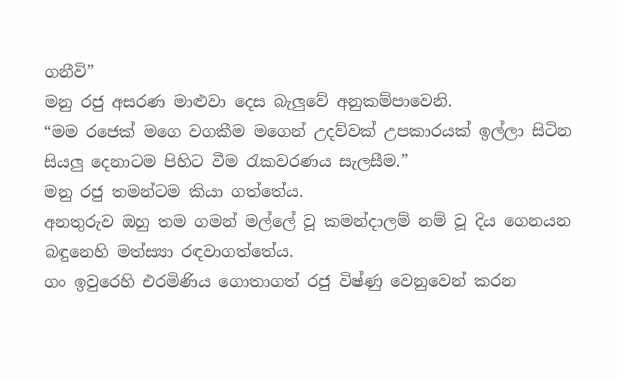ගනීවි”
මනු රජු අසරණ මාළුවා දෙස බැලුවේ අනුකම්පාවෙනි.
“මම රජෙක් මගෙ වගකීම මගෙන් උදව්වක් උපකාරයක් ඉල්ලා සිටින සියලු දෙනාටම පිහිට වීම රැකවරණය සැලසීම.”
මනු රජු තමන්ටම කියා ගත්තේය.
අනතුරුව ඔහු තම ගමන් මල්ලේ වූ කමන්ද‌ාලම් නම් වූ දිය ගෙනයන බඳුනෙහි මත්ස්‍යා රඳවාගත්තේය.
ගං ඉවුරෙහි එරමිණිය ගොතාගත් රජු විෂ්ණු වෙනුවෙන් කරන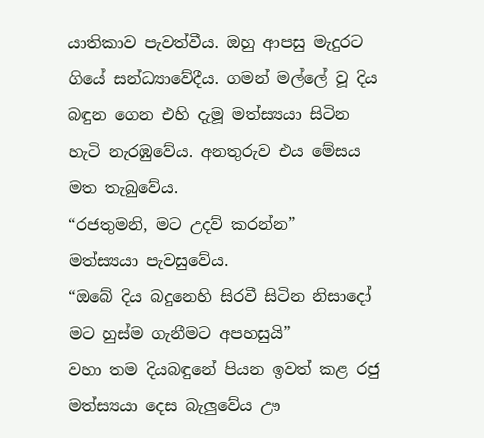යාතිකාව පැවත්වීය. ඔහු ආපසු මැදුරට ගියේ සන්ධ්‍යාවේදීය. ගමන් මල්ලේ වූ දිය බඳුන ගෙන එහි දැමූ මත්ස්‍යයා සිටින හැටි නැරඹුවේය. අනතුරුව එය මේසය මත තැබුවේය.
“රජතුමනි, මට උදව් කරන්න”
මත්ස්‍යයා පැවසුවේය.
“ඔබේ දිය බදුනෙහි සිරවී සිටින නිසාදෝ මට හුස්ම ගැනීමට අපහසුයි”
වහා තම දියබඳුනේ පියන ඉවත් කළ රජු මත්ස්‍යයා දෙස බැලුවේය ඌ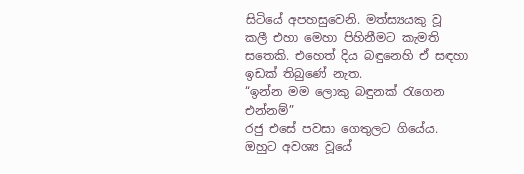සිටියේ අපහසුවෙනි. මත්ස්‍යයකු වූ කලී එහා මෙහා පිහිනීමට කැමති සතෙකි. එහෙත් දිය බඳුනෙහි ඒ සඳහා ඉඩක් තිබුණේ නැත.
“ඉන්න මම ලොකු බඳුනක් රැගෙන එන්නම්”
රජු එසේ පවසා ගෙතුලට ගියේය. ඔහුට අවශ්‍ය වූයේ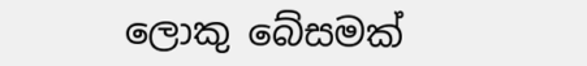ලොකු බේසමක්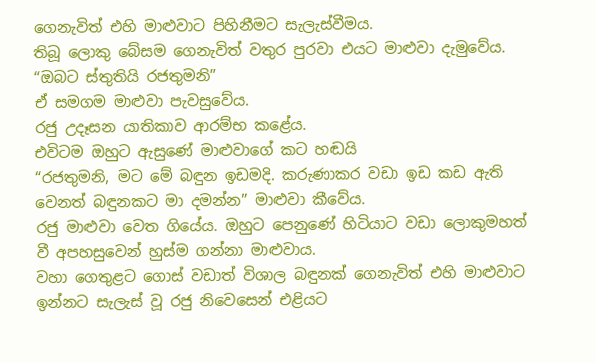ගෙනැවිත් එහි මාළුවාට පිහිනීමට සැලැස්වීමය.
තිබූ ලොකු බේසම ගෙනැවිත් වතුර පුරවා එයට මාළුවා දැමුවේය.
“ඔබට ස්තුතියි රජතුමනි”
ඒ සමගම මාළුවා පැවසුවේය.
රජු උදෑසන යාතිකාව ආරම්භ කළේය.
එවිටම ඔහුට ඇසුණේ මාළුවාගේ කට හඬයි
“රජතුමනි, මට මේ බඳුන ඉඩමදි. කරුණාකර වඩා ඉඩ කඩ ඇති වෙනත් බඳුනකට මා දමන්න” මාළුවා කීවේය.
රජු මාළුවා වෙත ගියේය. ඔහුට පෙනුණේ හිටියාට වඩා ලොකුමහත් වී අපහසුවෙන් හුස්ම ගන්නා මාළුවාය.
වහා ගෙතුළට ගොස් වඩාත් විශාල බඳුනක් ගෙනැවිත් එහි මාළුවාට ඉන්නට සැලැස් වූ රජු නිවෙසෙන් එළියට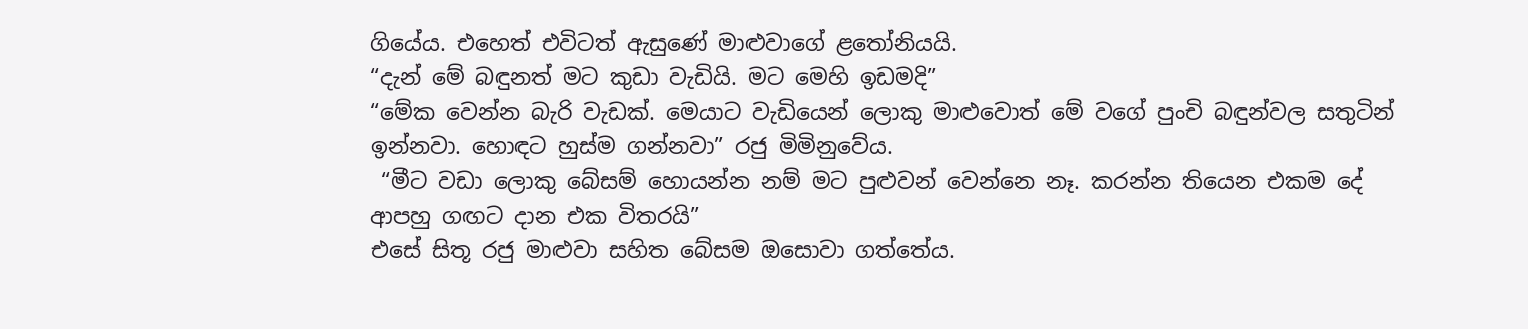ගියේය. එහෙත් එවිටත් ඇසුණේ මාළුවාගේ ළතෝනියයි.
“දැන් මේ බඳුනත් මට කුඩා වැඩියි. මට මෙහි ඉඩමදි”
“මේක වෙන්න බැරි වැඩක්. මෙයාට වැඩියෙන් ලොකු මාළුවොත් මේ වගේ පුංචි බඳුන්වල සතුටින් ඉන්නවා. හොඳට හුස්ම ගන්නවා” රජු මිමිනුවේය.
 “මීට වඩා ලොකු බේසම් හොයන්න නම් මට පුළුවන් වෙන්නෙ නෑ. කරන්න තියෙන එකම දේ ආපහු ගඟට දාන එක විතරයි”
එසේ සිතූ රජු මාළුවා සහිත බේසම ඔසොවා ගත්තේය.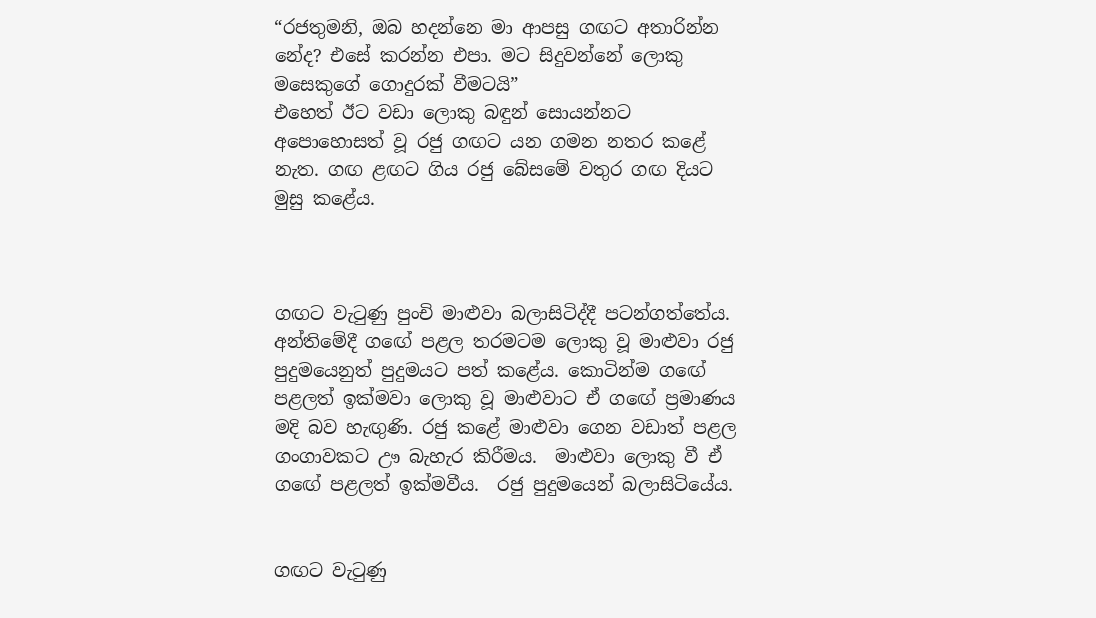“රජතුමනි, ඔබ හදන්නෙ මා ආපසු ගඟට අතාරින්න නේද? එසේ කරන්න එපා. මට සිදුවන්නේ ලොකු මසෙකුගේ ගොදුරක් වීමටයි”
එහෙත් ඊට වඩා ලොකු බඳුන් සොයන්නට අපොහොසත් වූ රජු ගඟට යන ගමන නතර කළේ නැත. ගඟ ළඟට ගිය රජු බේසමේ වතුර ගඟ දියට මුසු කළේය.



ගඟට වැටුණු පුංචි මාළුවා බලාසිටිද්දී පටන්ගත්තේය. අන්තිමේදී ගඟේ පළල තරමටම ලොකු වූ මාළුවා රජු පුදුමයෙනුත් පුදුමයට පත් කළේය. කොටින්ම ගඟේ පළලත් ඉක්මවා ලොකු වූ මාළුවාට ඒ ගඟේ ප්‍රමාණය මදි බව හැඟුණි. රජු කළේ මාළුවා ගෙන වඩාත් පළල ගංගාවකට ඌ බැහැර කිරීමය.  මාළුවා ලොකු වී ඒ ගඟේ පළලත් ඉක්මවීය.  රජු පුදුමයෙන් බලාසිටියේය.


ගඟට වැටුණු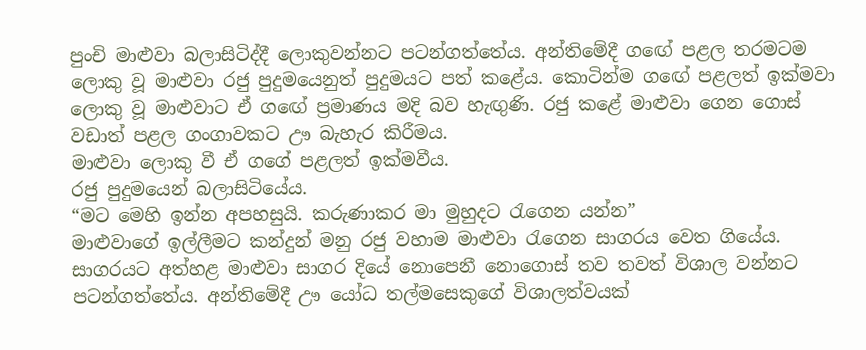පුංචි මාළුවා බලාසිටිද්දී ලොකුවන්නට පටන්ගත්තේය. අන්තිමේදී ගඟේ පළල තරමටම ලොකු වූ මාළුවා රජු පුදුමයෙනුත් පුදුමයට පත් කළේය. කොටින්ම ගඟේ පළලත් ඉක්මවා ලොකු වූ මාළුවාට ඒ ගඟේ ප්‍රමාණය මදි බව හැඟුණි. රජු කළේ මාළුවා ගෙන ගොස් වඩාත් පළල ගංගාවකට ඌ බැහැර කිරීමය.
මාළුවා ලොකු වී ඒ ගගේ පළලත් ඉක්මවීය.
රජු පුදුමයෙන් බලාසිටියේය.
“මට මෙහි ඉන්න අපහසුයි. කරුණාකර මා මුහුදට රැගෙන යන්න”
මාළුවාගේ ඉල්ලීමට කන්දුන් මනු රජු වහාම මාළුවා රැගෙන සාගරය වෙත ගියේය.
සාගරයට අත්හළ මාළුවා සාගර දියේ නොපෙනී නොගොස් තව තවත් විශාල වන්නට පටන්ගත්තේය. අන්තිමේදී ඌ යෝධ තල්මසෙකුගේ විශාලත්වයක්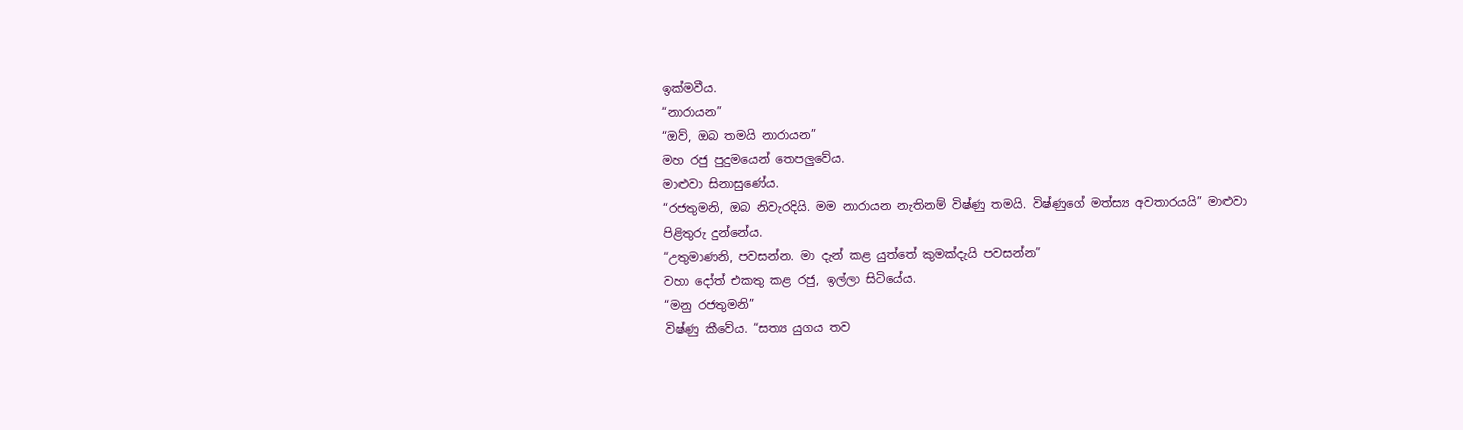ඉක්මවීය.
“නාරායන”
“ඔව්, ඔබ තමයි නාරායන”
මහ රජු පුදුමයෙන් තෙපලුවේය.
මාළුවා සිනාසුණේය.
“රජතුමනි, ඔබ නිවැරදියි. මම නාරායන නැතිනම් විෂ්ණු තමයි. විෂ්ණුගේ මත්ස්‍ය අවතාරයයි” මාළුවා පිළිතුරු දුන්නේය.
“උතුමාණනි, පවසන්න. මා දැන් කළ යුත්තේ කුමක්දැයි පවසන්න”
වහා දෝත් එකතු කළ රජු, ඉල්ලා සිටියේය.
“මනු රජතුමනි”
විෂ්ණු කීවේය. “සත්‍ය යුගය තව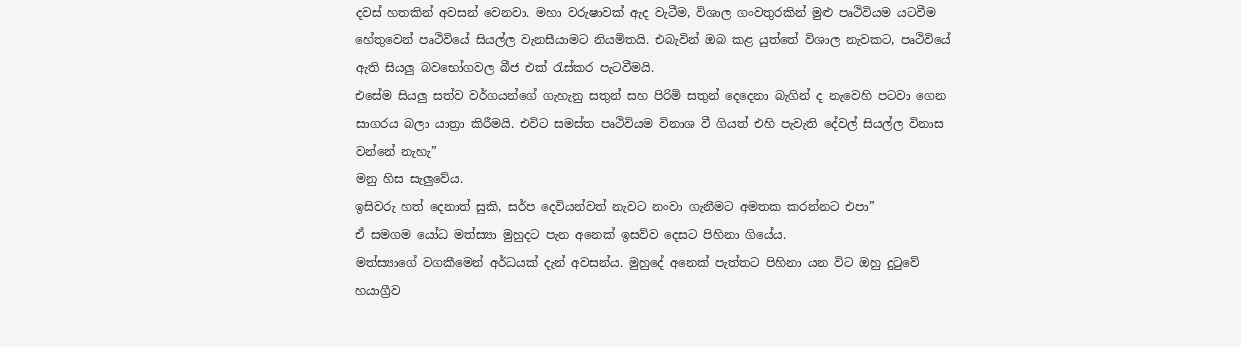දවස් හතකින් අවසන් වෙනවා. මහා වරුෂාවක් ඇද වැටීම, විශාල ගංවතුරකින් මුළු පෘථිවියම යටවීම හේතුවෙන් පෘථිවියේ සියල්ල වැනසීයාමට නියමිතයි. එබැවින් ඔබ කළ යුත්තේ විශාල නැවකට, පෘථිවියේ ඇති සියලු බවභෝගවල බීජ එක් රැස්කර පැටවීමයි.
එසේම සියලු සත්ව වර්ගයන්ගේ ගැහැනු සතුන් සහ පිරිමි සතුන් දෙදෙනා බැගින් ද නැවෙහි පටවා ගෙන සාගරය බලා යාත්‍රා කිරීමයි. එවිට සමස්ත පෘථිවියම විනාශ වී ගියත් එහි පැවැති දේවල් සියල්ල විනාස වන්නේ නැහැ”
මනු හිස සැලුවේය.
ඉසිවරු හත් දෙනාත් සුකි, සර්ප දෙවියන්වත් නැවට නංවා ගැනීමට අමතක කරන්නට එපා”
ඒ සමගම යෝධ මත්ස්‍යා මුහුදට පැන අනෙක් ඉසව්ව දෙසට පිහිනා ගියේය.
මත්ස්‍යාගේ වගකීමෙන් අර්ධයක් දැන් අවසන්ය. මුහුදේ අනෙක් පැත්තට පිහිනා යන විට ඔහු දුටුවේ හයාග්‍රීව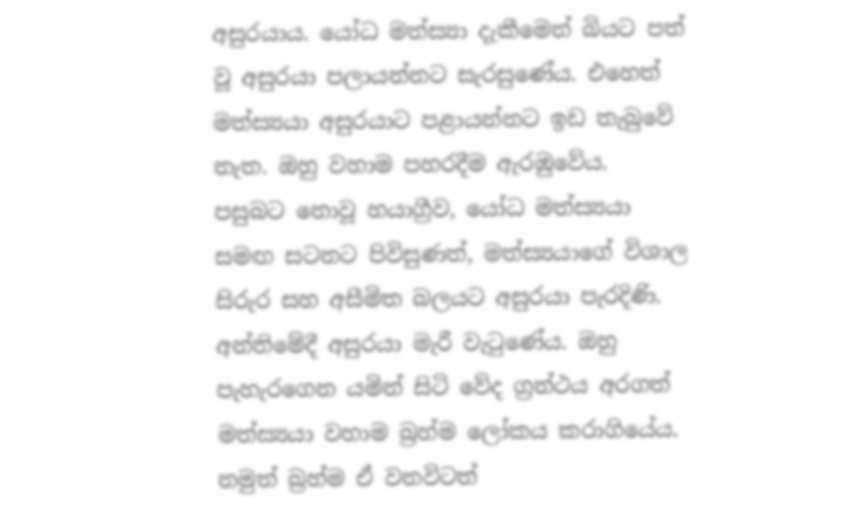අසුරයාය. යෝධ මත්ස්‍යා දැකීමෙන් බියට පත් වූ අසුරයා පලායන්නට සැරසුණේය. එහෙත් මත්ස්‍යයා අසුරයාට පළායන්නට ඉඩ තැබුවේ නැත. ඔහු වහාම පහරදීම ඇරඹුවේය.
පසුබට නොවූ හයාග්‍රීව, යෝධ මත්ස්‍යයා සමඟ සටනට පිවිසුණත්, මත්ස්‍යයාගේ විශාල සිරුර සහ අසීමිත බලයට අසුරයා පැරදිණි. අන්තිමේදී අසුරයා මැරී වැටුණේය. ඔහු පැහැරගෙන යමින් සිටි වේද ග්‍රන්ථය අරගත් මත්ස්‍යයා වහාම බ්‍රහ්ම ලෝකය කරාගියේය. නමුත් බ්‍රහ්ම ඒ වනවිටත්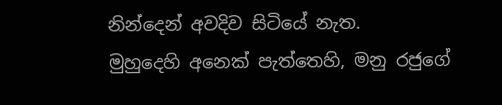නින්දෙන් අවදිව සිටියේ නැත.
මුහුදෙහි අනෙක් පැත්තෙහි, මනු රජුගේ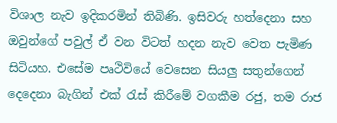විශාල නැව ඉදිකරමින් තිබිණි. ඉසිවරු හත්දෙනා සහ ඔවුන්ගේ පවුල් ඒ වන විටත් හදන නැව වෙත පැමිණ සිටියහ. එසේම පෘථිවියේ වෙසෙන සියලු සතුන්ගෙන් දෙදෙනා බැගින් එක් රැස් කිරීමේ වගකීම රජු, තම රාජ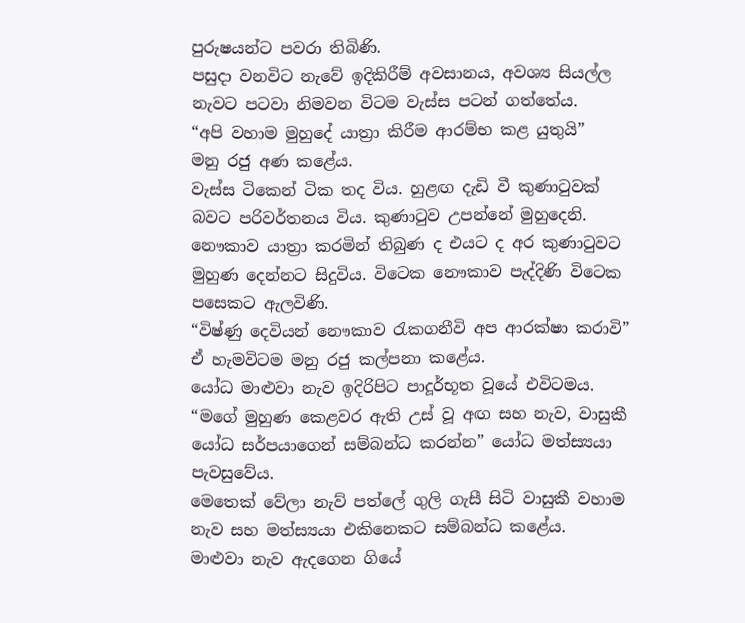පුරුෂයන්ට පවරා තිබිණි.
පසුදා වනවිට නැවේ ඉදිකිරීම් අවසානය, අවශ්‍ය සියල්ල නැවට පටවා නිමවන විටම වැස්ස පටන් ගත්තේය.
“අපි වහාම මුහුදේ යාත්‍රා කිරීම ආරම්භ කළ යුතුයි”
මනු රජු අණ කළේය.
වැස්ස ටිකෙන් ටික තද විය. හුළඟ දැඩි වී කුණාටුවක් බවට පරිවර්තනය විය. කුණාටුව උපන්නේ මුහුදෙනි. නෞකාව යාත්‍රා කරමින් තිබුණ ද එයට ද අර කුණාටුවට මුහුණ දෙන්නට සිදුවිය. විටෙක නෞකාව පැද්දිණි විටෙක පසෙකට ඇලවිණි.
“විෂ්ණු දෙවියන් නෞකාව රැකගනීවි අප ආරක්ෂා කරාවි”
ඒ හැමවිටම මනු රජු කල්පනා කළේය.
යෝධ මාළුවා නැව ඉදිරිපිට පාදූර්භූත වූයේ එවිටමය.
“මගේ මුහුණ කෙළවර ඇති උස් වූ අඟ සහ නැව, වාසුකී යෝධ සර්පයාගෙන් සම්බන්ධ කරන්න” යෝධ මත්ස්‍යයා පැවසුවේය.
මෙතෙක් වේලා නැව් පත්ලේ ගුලි ගැසී සිටි වාසුකී වහාම නැව සහ මත්ස්‍යයා එකිනෙකට සම්බන්ධ කළේය.
මාළුවා නැව ඇදගෙන ගියේ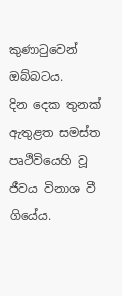කුණාටුවෙන් ඔබ්බටය.
දින දෙක තුනක් ඇතුළත සමස්ත පෘථිවියෙහි වූ ජීවය විනාශ වී ගියේය.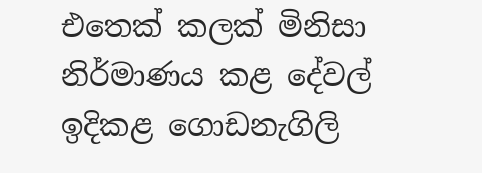එතෙක් කලක් මිනිසා නිර්මාණය කළ දේවල් ඉදිකළ ගොඩනැගිලි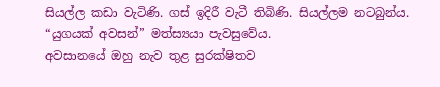සියල්ල කඩා වැටිණි. ගස් ඉදිරී වැටී තිබිණි. සියල්ලම නටබුන්ය.
“යුගයක් අවසන්” මත්ස්‍යයා පැවසුවේය.
අවසානයේ ඔහු නැව තුළ සුරක්ෂිතව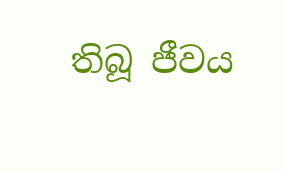තිබූ ජීවය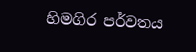හිමගිර පර්වතය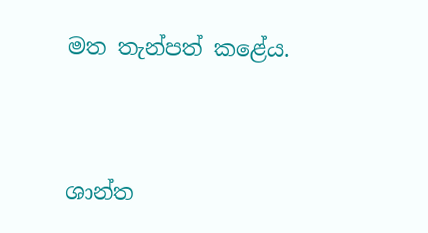මත තැන්පත් කළේය.




ශාන්ත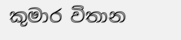කුමාර විතාන